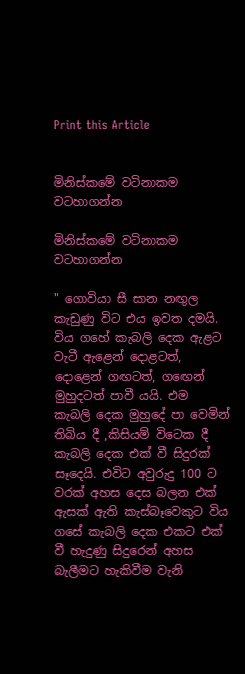Print this Article


මිනිස්කමේ වටිනාකම වටහාගන්න

මිනිස්කමේ වටිනාකම වටහාගන්න

" ගොවියා සී සාන නඟුල කැඩුණු විට එය ඉවත දමයි. විය ගහේ කැබලි දෙක ඇළට වැටී ඇළෙන් දොළටත්, දොළෙන් ගඟටත්, ගඟෙන් මුහුදටත් පාවී යයි. එම කැබලි දෙක මුහුදේ පා වෙමින් තිබිය දී ,කිසියම් විටෙක දී කැබලි දෙක එක් වී සිදුරක් සෑදෙයි. එවිට අවුරුදු 100 ට වරක් අහස දෙස බලන එක් ඇසක් ඇති කැස්බෑවෙකුට විය ගසේ කැබලි දෙක එකට එක් වී හැදුණු සිදුරෙන් අහස බැලීමට හැකිවීම වැනි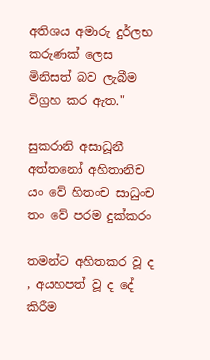අතිශය අමාරු දුර්ලභ කරුණක් ලෙස මිනිසත් බව ලැබීම විග්‍රහ කර ඇත."

සුකරානි අසාධූනී
අත්තනෝ අහිතානිච
යං වේ හිතංච සාධුංච
තං වේ පරම දුක්කරං

තමන්ට අහිතකර වූ ද , අයහපත් වූ ද දේ කිරීම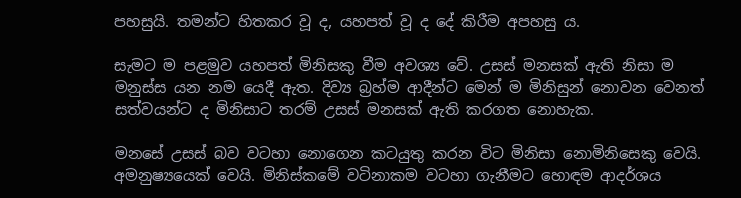පහසුයි. තමන්ට හිතකර වූ ද, යහපත් වූ ද දේ කිරීම අපහසු ය.

සැමට ම පළමුව යහපත් මිනිසකු වීම අවශ්‍ය වේ. උසස් මනසක් ඇති නිසා ම මනුස්ස යන නම යෙදී ඇත. දිව්‍ය බ්‍රහ්ම ආදීන්ට මෙන් ම මිනිසුන් නොවන වෙනත් සත්වයන්ට ද මිනිසාට තරම් උසස් මනසක් ඇති කරගත නොහැක.

මනසේ උසස් බව වටහා නොගෙන කටයුතු කරන විට මිනිසා නොමිනිසෙකු වෙයි. අමනුෂ්‍යයෙක් වෙයි. මිනිස්කමේ වටිනාකම වටහා ගැනීමට හොඳම ආදර්ශය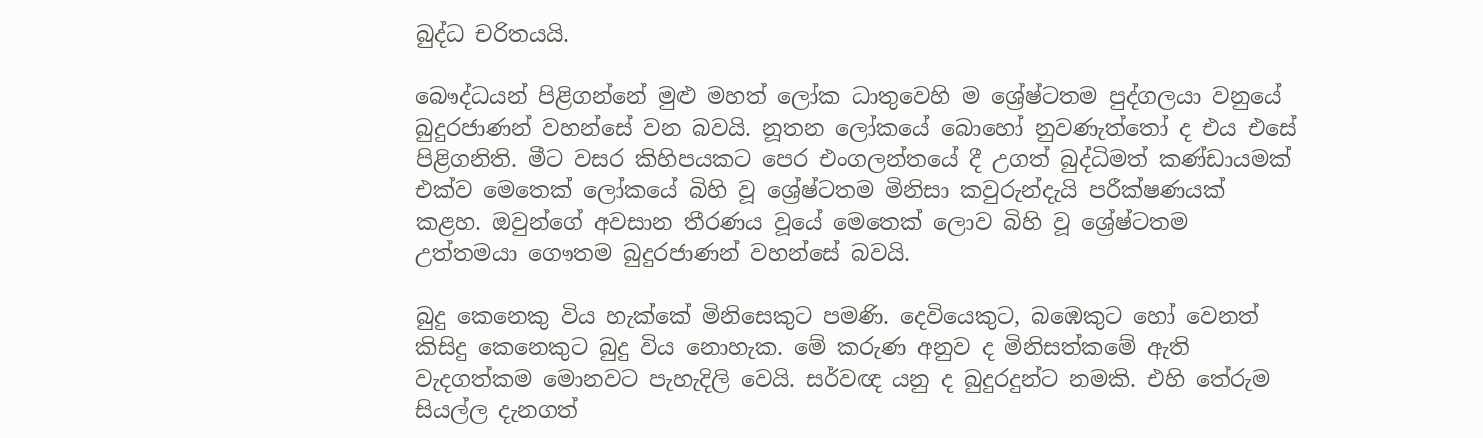බුද්ධ චරිතයයි.

බෞද්ධයන් පිළිගන්නේ මුළු මහත් ලෝක ධාතුවෙහි ම ශ්‍රේෂ්ටතම පුද්ගලයා වනුයේ බුදුරජාණන් වහන්සේ වන බවයි. නූතන ලෝකයේ බොහෝ නුවණැත්තෝ ද එය එසේ පිළිගනිති. මීට වසර කිහිපයකට පෙර එංගලන්තයේ දී උගත් බුද්ධිමත් කණ්ඩායමක් එක්ව මෙතෙක් ලෝකයේ බිහි වූ ශ්‍රේෂ්ටතම මිනිසා කවුරුන්දැයි පරීක්ෂණයක් කළහ. ඔවුන්ගේ අවසාන තීරණය වූයේ මෙතෙක් ලොව බිහි වූ ශ්‍රේෂ්ටතම උත්තමයා ගෞතම බුදුරජාණන් වහන්සේ බවයි.

බුදු කෙනෙකු විය හැක්කේ මිනිසෙකුට පමණි. දෙවියෙකුට, බඹෙකුට හෝ වෙනත් කිසිදු කෙනෙකුට බුදු විය නොහැක. මේ කරුණ අනුව ද මිනිසත්කමේ ඇති වැදගත්කම මොනවට පැහැදිලි වෙයි. සර්වඥ යනු ද බුදුරදුන්ට නමකි. එහි තේරුම සියල්ල දැනගත්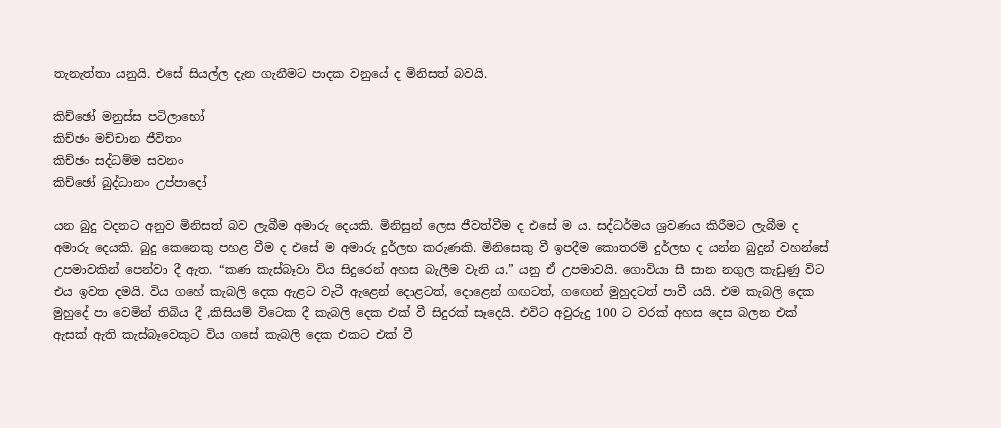තැනැත්තා යනුයි. එසේ සියල්ල දැන ගැනීමට පාදක වනුයේ ද මිනිසත් බවයි.

කිච්ඡෝ මනුස්ස පටිලාභෝ
කිච්ඡං මච්චාන ජීවිතං
කිච්ඡං සද්ධම්ම සවනං
කිච්ඡෝ බුද්ධානං උප්පාදෝ

යන බුදු වදනට අනුව මිනිසත් බව ලැබීම අමාරු දෙයකි. මිනිසුන් ලෙස ජීවත්වීම ද එසේ ම ය. සද්ධර්මය ශ්‍රවණය කිරීමට ලැබීම ද අමාරු දෙයකි. බුදු කෙනෙකු පහළ වීම ද එසේ ම අමාරු දුර්ලභ කරුණකි. මිනිසෙකු වී ඉපදීම කොතරම් දුර්ලභ ද යන්න බුදුන් වහන්සේ උපමාවකින් පෙන්වා දී ඇත. “කණ කැස්බෑවා විය සිදුරෙන් අහස බැලීම වැනි ය.” යනු ඒ උපමාවයි. ගොවියා සී සාන නගුල කැඩුණු විට එය ඉවත දමයි. විය ගහේ කැබලි දෙක ඇළට වැටී ඇළෙන් දොළටත්, දොළෙන් ගඟටත්, ගඟෙන් මුහුදටත් පාවී යයි. එම කැබලි දෙක මුහුදේ පා වෙමින් තිබිය දී ,කිසියම් විටෙක දී කැබලි දෙක එක් වී සිදුරක් සෑදෙයි. එවිට අවුරුදු 100 ට වරක් අහස දෙස බලන එක් ඇසක් ඇති කැස්බෑවෙකුට විය ගසේ කැබලි දෙක එකට එක් වී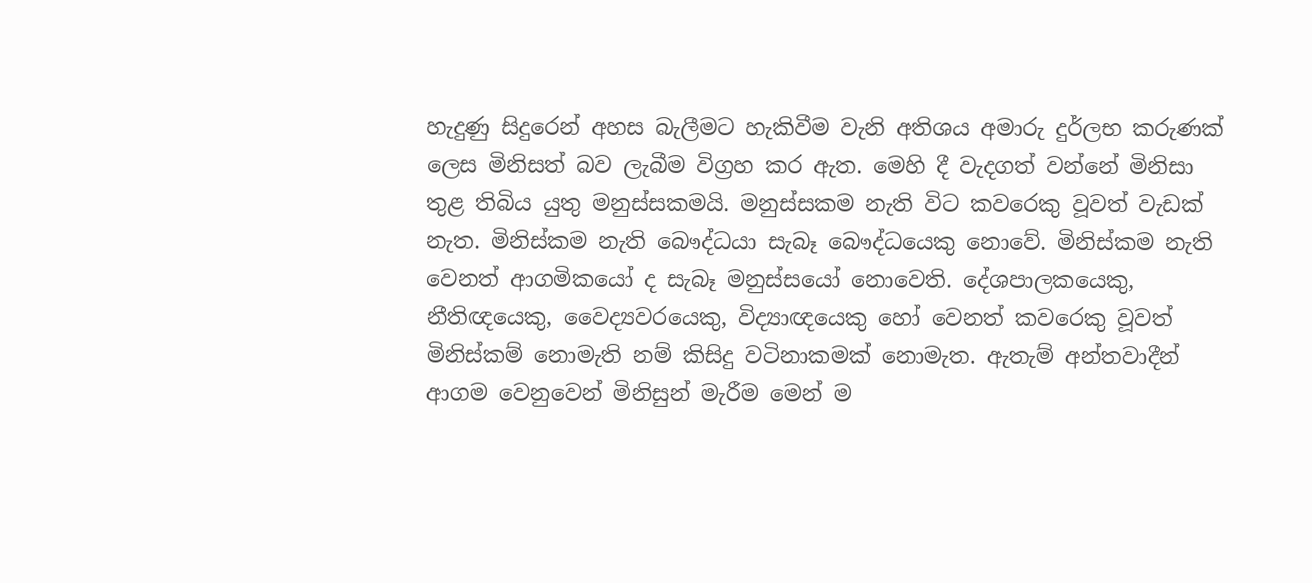හැදුණු සිදුරෙන් අහස බැලීමට හැකිවීම වැනි අතිශය අමාරු දුර්ලභ කරුණක් ලෙස මිනිසත් බව ලැබීම විග්‍රහ කර ඇත. මෙහි දී වැදගත් වන්නේ මිනිසා තුළ තිබිය යුතු මනුස්සකමයි. මනුස්සකම නැති විට කවරෙකු වූවත් වැඩක් නැත. මිනිස්කම නැති බෞද්ධයා සැබෑ බෞද්ධයෙකු නොවේ. මිනිස්කම නැති වෙනත් ආගමිකයෝ ද සැබෑ මනුස්සයෝ නොවෙති. දේශපාලකයෙකු, නීතිඥයෙකු, වෛද්‍යවරයෙකු, විද්‍යාඥයෙකු හෝ වෙනත් කවරෙකු වූවත් මිනිස්කම් නොමැති නම් කිසිදු වටිනාකමක් නොමැත. ඇතැම් අන්තවාදීන් ආගම වෙනුවෙන් මිනිසුන් මැරීම මෙන් ම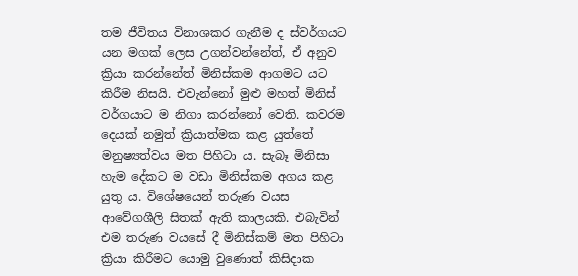තම ජීවිතය විනාශකර ගැනීම ද ස්වර්ගයට යන මගක් ලෙස උගන්වන්නේත්, ඒ අනුව ක්‍රියා කරන්නේත් මිනිස්කම ආගමට යට කිරීම නිසයි. එවැන්නෝ මුළු මහත් මිනිස් වර්ගයාට ම නිගා කරන්නෝ වෙති. කවරම දෙයක් නමුත් ක්‍රියාත්මක කළ යුත්තේ මනුෂ්‍යත්වය මත පිහිටා ය. සැබෑ මිනිසා හැම දේකට ම වඩා මිනිස්කම අගය කළ යුතු ය. විශේෂයෙන් තරුණ වයස ආවේගශීලි සිතක් ඇති කාලයකි. එබැවින් එම තරුණ වයසේ දී මිනිස්කම් මත පිහිටා ක්‍රියා කිරීමට යොමු වුණොත් කිසිදාක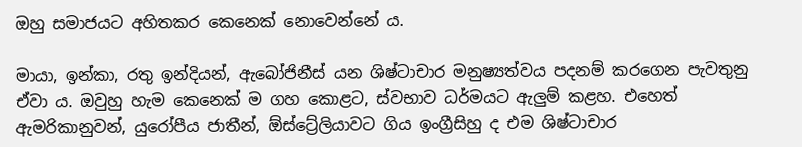ඔහු සමාජයට අහිතකර කෙනෙක් නොවෙන්නේ ය.

මායා, ඉන්කා, රතු ඉන්දියන්, ඇබෝජිනීස් යන ශිෂ්ටාචාර මනුෂ්‍යත්වය පදනම් කරගෙන පැවතුනු ඒවා ය. ඔවුහු හැම කෙනෙක් ම ගහ කොළට, ස්වභාව ධර්මයට ඇලුම් කළහ. එහෙත් ඇමරිකානුවන්, යුරෝපීය ජාතීන්, ඕස්ට්‍රේලියාවට ගිය ඉංග්‍රීසිහු ද එම ශිෂ්ටාචාර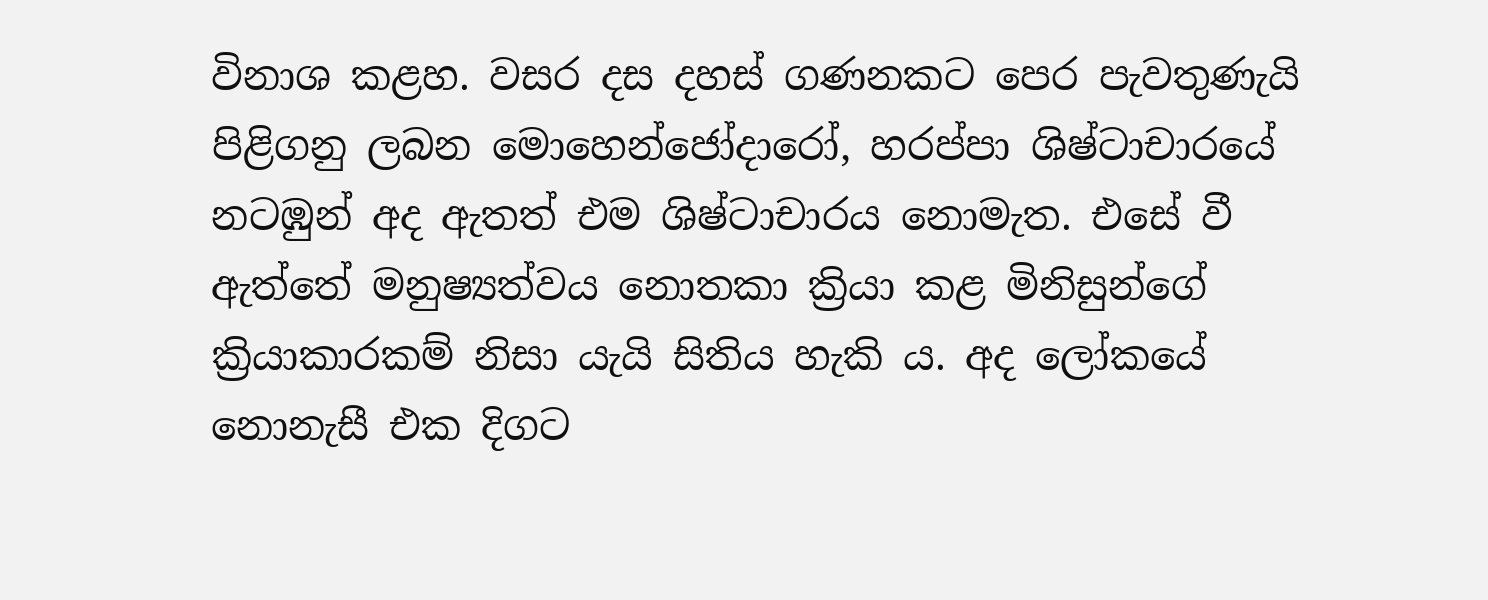විනාශ කළහ. වසර දස දහස් ගණනකට පෙර පැවතුණැයි පිළිගනු ලබන මොහෙන්ජෝදාරෝ, හරප්පා ශිෂ්ටාචාරයේ නටඹුන් අද ඇතත් එම ශිෂ්ටාචාරය නොමැත. එසේ වී ඇත්තේ මනුෂ්‍යත්වය නොතකා ක්‍රියා කළ මිනිසුන්ගේ ක්‍රියාකාරකම් නිසා යැයි සිතිය හැකි ය. අද ලෝකයේ නොනැසී එක දිගට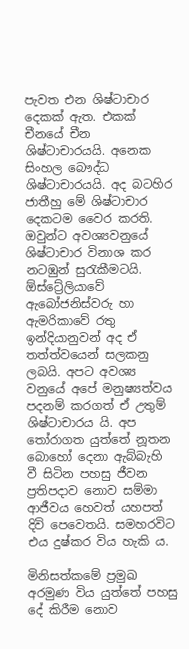පැවත එන ශිෂ්ටාචාර දෙකක් ඇත. එකක් චීනයේ චීන ශිෂ්ටාචාරයයි. අනෙක සිංහල බෞද්ධ ශිෂ්ටාචාරයයි. අද බටහිර ජාතීහු මේ ශිෂ්ටාචාර දෙකටම වෛර කරති. ඔවුන්ට අවශ්‍යවනුයේ ශිෂ්ටාචාර විනාශ කර නටඹුන් සුරැකීමටයි. ඕස්ට්‍රේලියාවේ ඇබෝජනිස්වරු හා ඇමරිකාවේ රතු ඉන්දියානුවන් අද ඒ තත්ත්වයෙන් සලකනු ලබයි. අපට අවශ්‍ය වනුයේ අපේ මනුෂ්‍යත්වය පදනම් කරගත් ඒ උතුම් ශිෂ්ටාචාරය යි. අප තෝරාගත යුත්තේ නූතන බොහෝ දෙනා ඇබ්බැහි වී සිටින පහසු ජීවන ප්‍රතිපදාව නොව සම්මා ආජීවය හෙවත් යහපත් දිවි පෙවෙතයි. සමහරවිට එය දුෂ්කර විය හැකි ය.

මිනිසත්කමේ ප්‍රමුඛ අරමුණ විය යුත්තේ පහසු දේ කිරීම නොව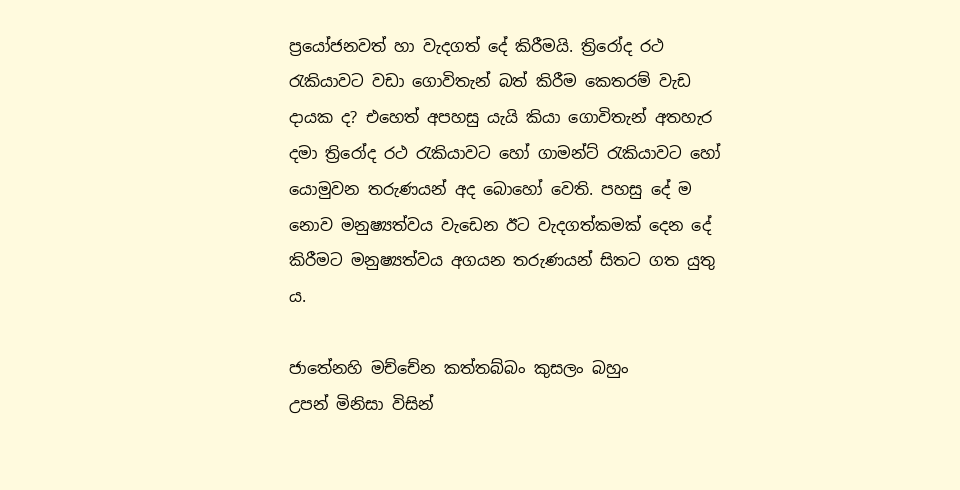ප්‍රයෝජනවත් හා වැදගත් දේ කිරීමයි. ත්‍රිරෝද රථ රැකියාවට වඩා ගොවිතැන් බත් කිරීම කෙතරම් වැඩ දායක ද? එහෙත් අපහසු යැයි කියා ගොවිතැන් අතහැර දමා ත්‍රිරෝද රථ රැකියාවට හෝ ගාමන්ට් රැකියාවට හෝ යොමුවන තරුණයන් අද බොහෝ වෙති. පහසු දේ ම නොව මනුෂ්‍යත්වය වැඩෙන ඊට වැදගත්කමක් දෙන දේ කිරීමට මනුෂ්‍යත්වය අගයන තරුණයන් සිතට ගත යුතු ය.

ජාතේනහි මච්චේන කත්තබ්බං කුසලං බහුං
උපන් මිනිසා විසින්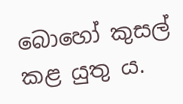බොහෝ කුසල් කළ යුතු ය.